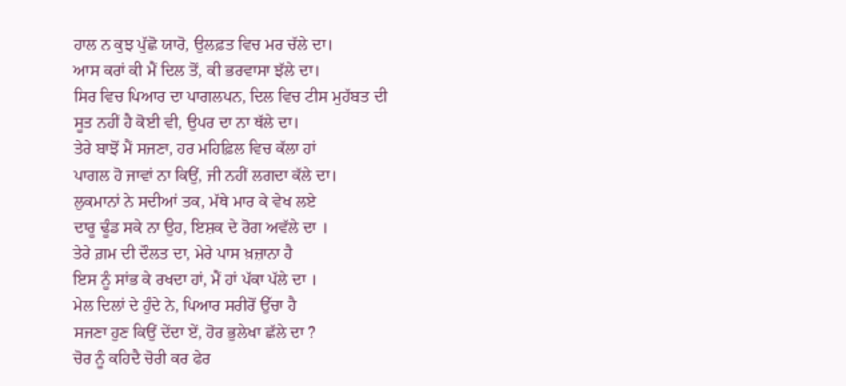ਹਾਲ ਨ ਕੁਝ ਪੁੱਛੋ ਯਾਰੋ, ਉਲਫ਼ਤ ਵਿਚ ਮਰ ਚੱਲੇ ਦਾ।
ਆਸ ਕਰਾਂ ਕੀ ਮੈਂ ਦਿਲ ਤੋਂ, ਕੀ ਭਰਵਾਸਾ ਝੱਲੇ ਦਾ।
ਸਿਰ ਵਿਚ ਪਿਆਰ ਦਾ ਪਾਗਲਪਨ, ਦਿਲ ਵਿਚ ਟੀਸ ਮੁਹੱਬਤ ਦੀ
ਸੂਤ ਨਹੀਂ ਹੈ ਕੋਈ ਵੀ, ਉਪਰ ਦਾ ਨਾ ਥੱਲੇ ਦਾ।
ਤੇਰੇ ਬਾਝੋਂ ਮੈਂ ਸਜਣਾ, ਹਰ ਮਹਿਫ਼ਿਲ ਵਿਚ ਕੱਲਾ ਹਾਂ
ਪਾਗਲ ਹੋ ਜਾਵਾਂ ਨਾ ਕਿਉਂ, ਜੀ ਨਹੀਂ ਲਗਦਾ ਕੱਲੇ ਦਾ।
ਲੁਕਮਾਨਾਂ ਨੇ ਸਦੀਆਂ ਤਕ, ਮੱਥੇ ਮਾਰ ਕੇ ਵੇਖ ਲਏ
ਦਾਰੂ ਢੂੰਡ ਸਕੇ ਨਾ ਉਹ, ਇਸ਼ਕ ਦੇ ਰੋਗ ਅਵੱਲੇ ਦਾ ।
ਤੇਰੇ ਗ਼ਮ ਦੀ ਦੌਲਤ ਦਾ, ਮੇਰੇ ਪਾਸ ਖ਼ਜ਼ਾਨਾ ਹੈ
ਇਸ ਨੂੰ ਸਾਂਭ ਕੇ ਰਖਦਾ ਹਾਂ, ਮੈਂ ਹਾਂ ਪੱਕਾ ਪੱਲੇ ਦਾ ।
ਮੇਲ ਦਿਲਾਂ ਦੇ ਹੁੰਦੇ ਨੇ, ਪਿਆਰ ਸਰੀਰੋਂ ਉੱਚਾ ਹੈ
ਸਜਣਾ ਹੁਣ ਕਿਉਂ ਦੇਂਦਾ ਏਂ, ਹੋਰ ਭੁਲੇਖਾ ਛੱਲੇ ਦਾ ?
ਚੋਰ ਨੂੰ ਕਹਿਦੈ ਚੋਰੀ ਕਰ ਫੇਰ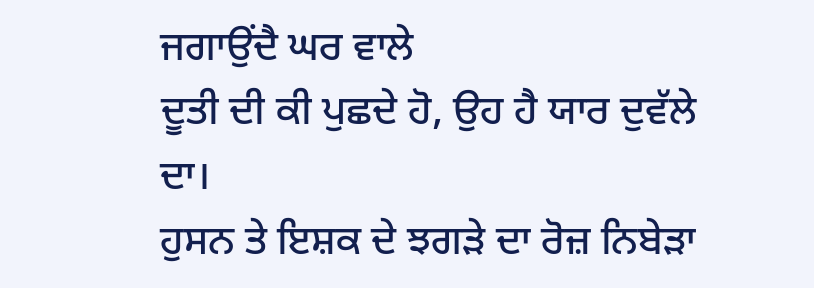ਜਗਾਉਂਦੈ ਘਰ ਵਾਲੇ
ਦੂਤੀ ਦੀ ਕੀ ਪੁਛਦੇ ਹੋ, ਉਹ ਹੈ ਯਾਰ ਦੁਵੱਲੇ ਦਾ।
ਹੁਸਨ ਤੇ ਇਸ਼ਕ ਦੇ ਝਗੜੇ ਦਾ ਰੋਜ਼ ਨਿਬੇੜਾ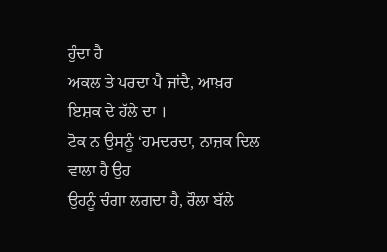ਹੁੰਦਾ ਹੈ
ਅਕਲ ਤੇ ਪਰਦਾ ਪੈ ਜਾਂਦੈ, ਆਖ਼ਰ ਇਸ਼ਕ ਦੇ ਹੱਲੇ ਦਾ ।
ਟੋਕ ਨ ਉਸਨੂੰ ‘ਹਮਦਰਦਾ, ਨਾਜ਼ਕ ਦਿਲ ਵਾਲਾ ਹੈ ਉਹ
ਉਹਨੂੰ ਚੰਗਾ ਲਗਦਾ ਹੈ, ਰੌਲਾ ਬੱਲੇ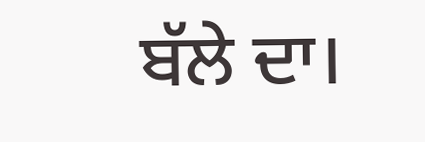ਬੱਲੇ ਦਾ।